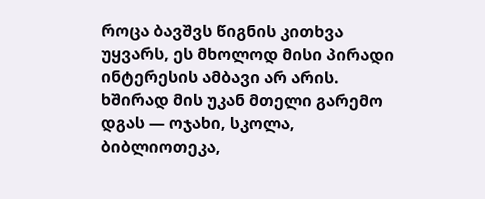როცა ბავშვს წიგნის კითხვა უყვარს, ეს მხოლოდ მისი პირადი ინტერესის ამბავი არ არის. ხშირად მის უკან მთელი გარემო დგას — ოჯახი, სკოლა, ბიბლიოთეკა,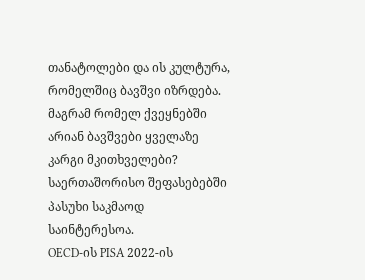თანატოლები და ის კულტურა, რომელშიც ბავშვი იზრდება.
მაგრამ რომელ ქვეყნებში არიან ბავშვები ყველაზე კარგი მკითხველები?
საერთაშორისო შეფასებებში პასუხი საკმაოდ საინტერესოა.
OECD-ის PISA 2022-ის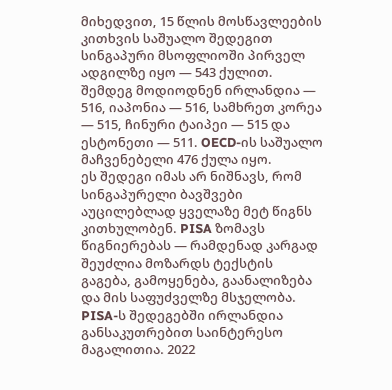მიხედვით, 15 წლის მოსწავლეების კითხვის საშუალო შედეგით სინგაპური მსოფლიოში პირველ ადგილზე იყო — 543 ქულით. შემდეგ მოდიოდნენ ირლანდია — 516, იაპონია — 516, სამხრეთ კორეა — 515, ჩინური ტაიპეი — 515 და ესტონეთი — 511. OECD-ის საშუალო მაჩვენებელი 476 ქულა იყო.
ეს შედეგი იმას არ ნიშნავს, რომ სინგაპურელი ბავშვები აუცილებლად ყველაზე მეტ წიგნს კითხულობენ. PISA ზომავს წიგნიერებას — რამდენად კარგად შეუძლია მოზარდს ტექსტის გაგება, გამოყენება, გაანალიზება და მის საფუძველზე მსჯელობა.
PISA-ს შედეგებში ირლანდია განსაკუთრებით საინტერესო მაგალითია. 2022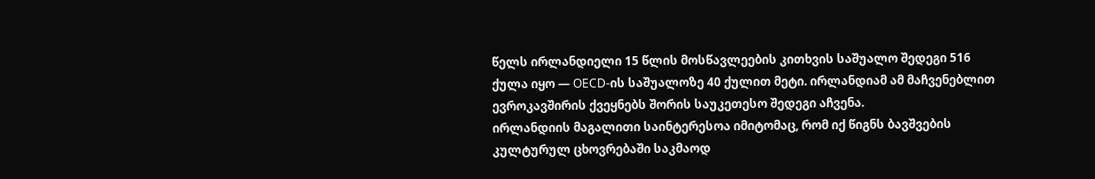წელს ირლანდიელი 15 წლის მოსწავლეების კითხვის საშუალო შედეგი 516 ქულა იყო — OECD-ის საშუალოზე 40 ქულით მეტი. ირლანდიამ ამ მაჩვენებლით ევროკავშირის ქვეყნებს შორის საუკეთესო შედეგი აჩვენა.
ირლანდიის მაგალითი საინტერესოა იმიტომაც, რომ იქ წიგნს ბავშვების კულტურულ ცხოვრებაში საკმაოდ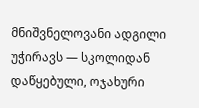მნიშვნელოვანი ადგილი უჭირავს — სკოლიდან დაწყებული, ოჯახური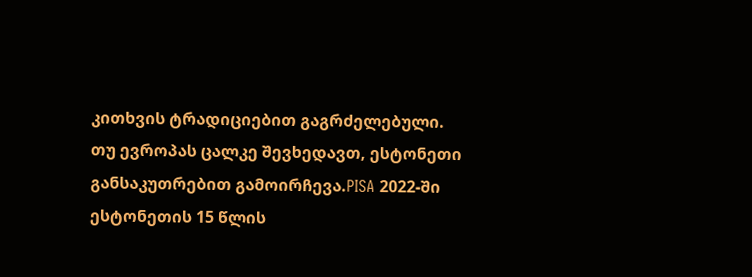კითხვის ტრადიციებით გაგრძელებული.
თუ ევროპას ცალკე შევხედავთ, ესტონეთი განსაკუთრებით გამოირჩევა.PISA 2022-ში ესტონეთის 15 წლის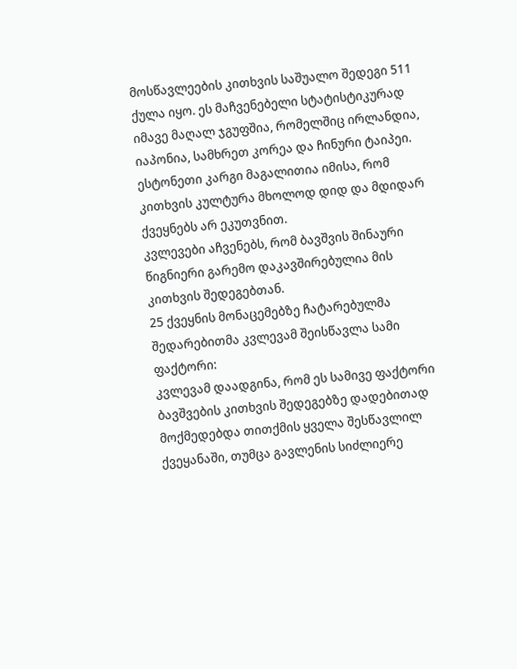მოსწავლეების კითხვის საშუალო შედეგი 511 ქულა იყო. ეს მაჩვენებელი სტატისტიკურად იმავე მაღალ ჯგუფშია, რომელშიც ირლანდია, იაპონია, სამხრეთ კორეა და ჩინური ტაიპეი.
ესტონეთი კარგი მაგალითია იმისა, რომ კითხვის კულტურა მხოლოდ დიდ და მდიდარ ქვეყნებს არ ეკუთვნით.
კვლევები აჩვენებს, რომ ბავშვის შინაური წიგნიერი გარემო დაკავშირებულია მის კითხვის შედეგებთან.
25 ქვეყნის მონაცემებზე ჩატარებულმა შედარებითმა კვლევამ შეისწავლა სამი ფაქტორი:
კვლევამ დაადგინა, რომ ეს სამივე ფაქტორი ბავშვების კითხვის შედეგებზე დადებითად მოქმედებდა თითქმის ყველა შესწავლილ ქვეყანაში, თუმცა გავლენის სიძლიერე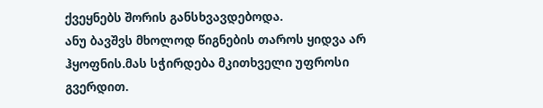ქვეყნებს შორის განსხვავდებოდა.
ანუ ბავშვს მხოლოდ წიგნების თაროს ყიდვა არ ჰყოფნის.მას სჭირდება მკითხველი უფროსი გვერდით.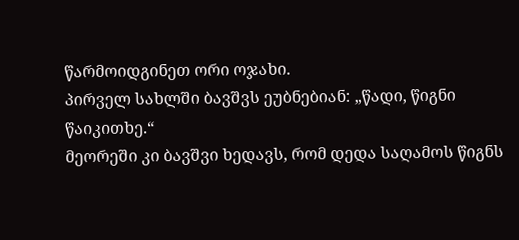წარმოიდგინეთ ორი ოჯახი.
პირველ სახლში ბავშვს ეუბნებიან: „წადი, წიგნი წაიკითხე.“
მეორეში კი ბავშვი ხედავს, რომ დედა საღამოს წიგნს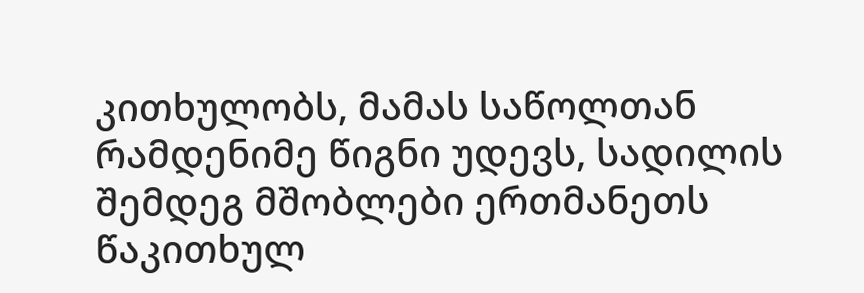კითხულობს, მამას საწოლთან რამდენიმე წიგნი უდევს, სადილის შემდეგ მშობლები ერთმანეთს წაკითხულ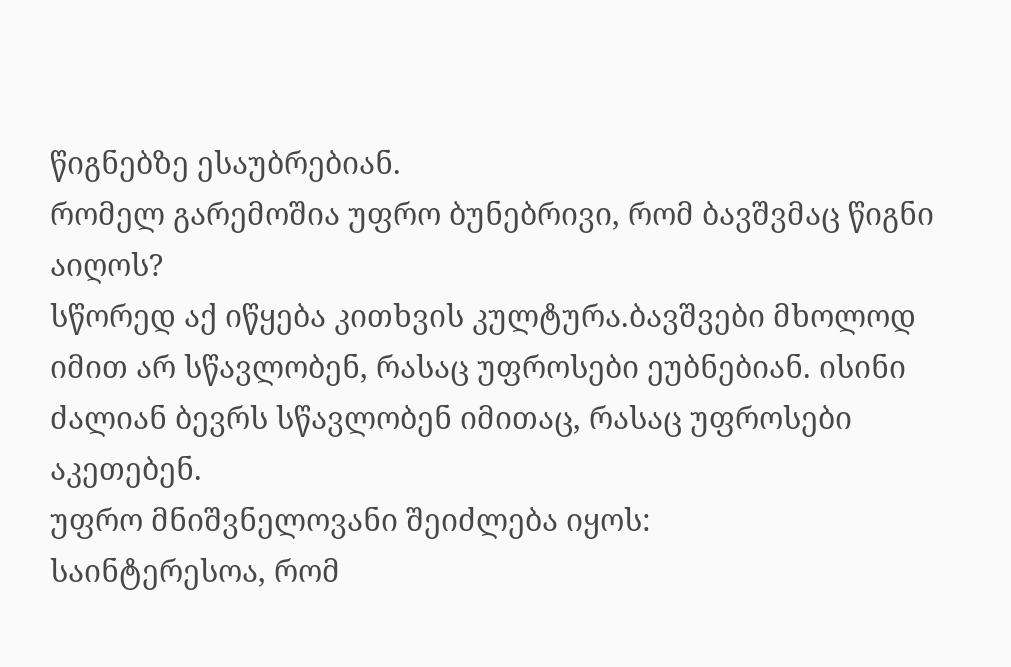წიგნებზე ესაუბრებიან.
რომელ გარემოშია უფრო ბუნებრივი, რომ ბავშვმაც წიგნი აიღოს?
სწორედ აქ იწყება კითხვის კულტურა.ბავშვები მხოლოდ იმით არ სწავლობენ, რასაც უფროსები ეუბნებიან. ისინი ძალიან ბევრს სწავლობენ იმითაც, რასაც უფროსები აკეთებენ.
უფრო მნიშვნელოვანი შეიძლება იყოს:
საინტერესოა, რომ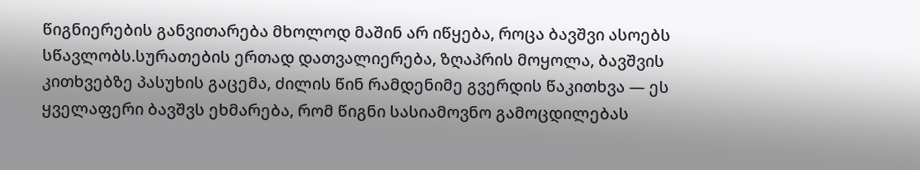წიგნიერების განვითარება მხოლოდ მაშინ არ იწყება, როცა ბავშვი ასოებს სწავლობს.სურათების ერთად დათვალიერება, ზღაპრის მოყოლა, ბავშვის კითხვებზე პასუხის გაცემა, ძილის წინ რამდენიმე გვერდის წაკითხვა — ეს ყველაფერი ბავშვს ეხმარება, რომ წიგნი სასიამოვნო გამოცდილებას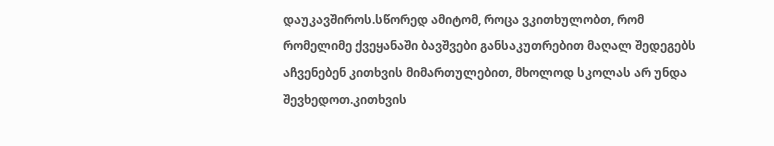დაუკავშიროს.სწორედ ამიტომ, როცა ვკითხულობთ, რომ რომელიმე ქვეყანაში ბავშვები განსაკუთრებით მაღალ შედეგებს აჩვენებენ კითხვის მიმართულებით, მხოლოდ სკოლას არ უნდა შევხედოთ.კითხვის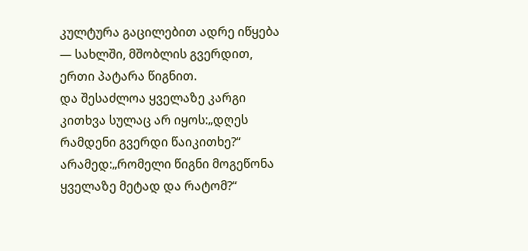კულტურა გაცილებით ადრე იწყება — სახლში, მშობლის გვერდით, ერთი პატარა წიგნით.
და შესაძლოა ყველაზე კარგი კითხვა სულაც არ იყოს:„დღეს რამდენი გვერდი წაიკითხე?“
არამედ:„რომელი წიგნი მოგეწონა ყველაზე მეტად და რატომ?“